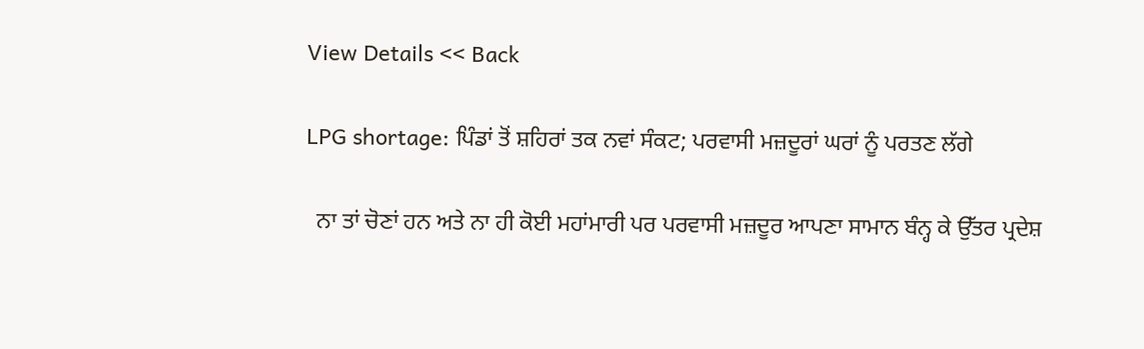View Details << Back

LPG shortage: ਪਿੰਡਾਂ ਤੋਂ ਸ਼ਹਿਰਾਂ ਤਕ ਨਵਾਂ ਸੰਕਟ; ਪਰਵਾਸੀ ਮਜ਼ਦੂਰਾਂ ਘਰਾਂ ਨੂੰ ਪਰਤਣ ਲੱਗੇ

  ਨਾ ਤਾਂ ਚੋਣਾਂ ਹਨ ਅਤੇ ਨਾ ਹੀ ਕੋਈ ਮਹਾਂਮਾਰੀ ਪਰ ਪਰਵਾਸੀ ਮਜ਼ਦੂਰ ਆਪਣਾ ਸਾਮਾਨ ਬੰਨ੍ਹ ਕੇ ਉੱਤਰ ਪ੍ਰਦੇਸ਼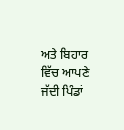ਅਤੇ ਬਿਹਾਰ ਵਿੱਚ ਆਪਣੇ ਜੱਦੀ ਪਿੰਡਾਂ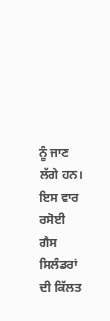ਨੂੰ ਜਾਣ ਲੱਗੇ ਹਨ। ਇਸ ਵਾਰ ਰਸੋਈ ਗੈਸ ਸਿਲੰਡਰਾਂ ਦੀ ਕਿੱਲਤ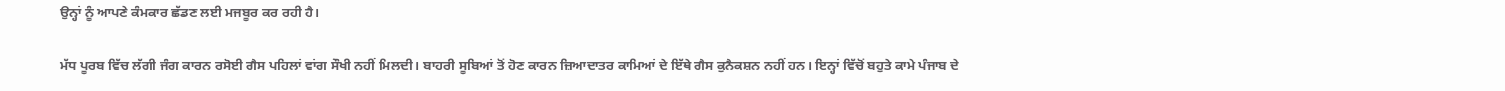ਉਨ੍ਹਾਂ ਨੂੰ ਆਪਣੇ ਕੰਮਕਾਰ ਛੱਡਣ ਲਈ ਮਜਬੂਰ ਕਰ ਰਹੀ ਹੈ।

ਮੱਧ ਪੂਰਬ ਵਿੱਚ ਲੱਗੀ ਜੰਗ ਕਾਰਨ ਰਸੋਈ ਗੈਸ ਪਹਿਲਾਂ ਵਾਂਗ ਸੌਖੀ ਨਹੀਂ ਮਿਲਦੀ। ਬਾਹਰੀ ਸੂਬਿਆਂ ਤੋਂ ਹੋਣ ਕਾਰਨ ਜ਼ਿਆਦਾਤਰ ਕਾਮਿਆਂ ਦੇ ਇੱਥੇ ਗੈਸ ਕੁਨੈਕਸ਼ਨ ਨਹੀਂ ਹਨ। ਇਨ੍ਹਾਂ ਵਿੱਚੋਂ ਬਹੁਤੇ ਕਾਮੇ ਪੰਜਾਬ ਦੇ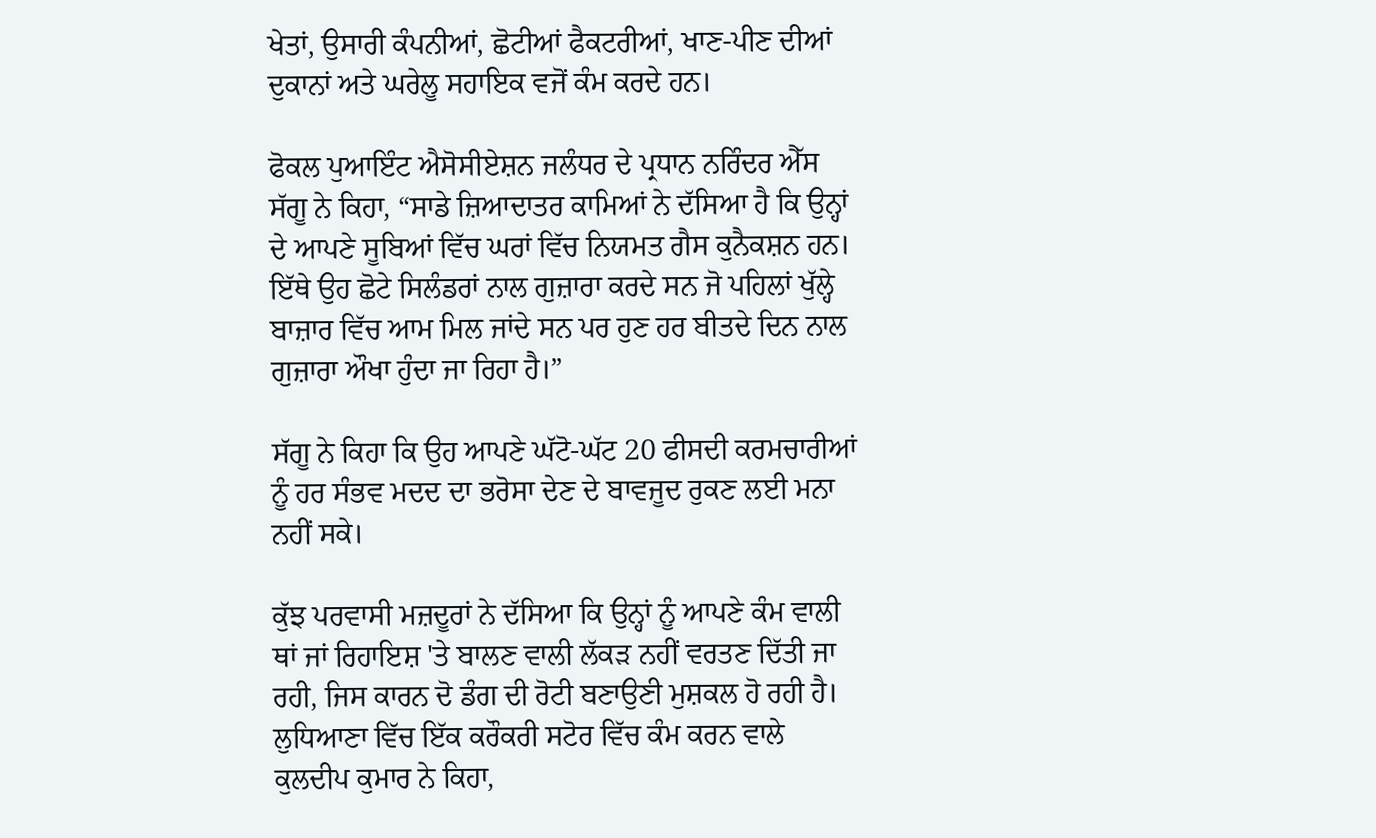ਖੇਤਾਂ, ਉਸਾਰੀ ਕੰਪਨੀਆਂ, ਛੋਟੀਆਂ ਫੈਕਟਰੀਆਂ, ਖਾਣ-ਪੀਣ ਦੀਆਂ ਦੁਕਾਨਾਂ ਅਤੇ ਘਰੇਲੂ ਸਹਾਇਕ ਵਜੋਂ ਕੰਮ ਕਰਦੇ ਹਨ।

ਫੋਕਲ ਪੁਆਇੰਟ ਐਸੋਸੀਏਸ਼ਨ ਜਲੰਧਰ ਦੇ ਪ੍ਰਧਾਨ ਨਰਿੰਦਰ ਐੱਸ ਸੱਗੂ ਨੇ ਕਿਹਾ, “ਸਾਡੇ ਜ਼ਿਆਦਾਤਰ ਕਾਮਿਆਂ ਨੇ ਦੱਸਿਆ ਹੈ ਕਿ ਉਨ੍ਹਾਂ ਦੇ ਆਪਣੇ ਸੂਬਿਆਂ ਵਿੱਚ ਘਰਾਂ ਵਿੱਚ ਨਿਯਮਤ ਗੈਸ ਕੁਨੈਕਸ਼ਨ ਹਨ। ਇੱਥੇ ਉਹ ਛੋਟੇ ਸਿਲੰਡਰਾਂ ਨਾਲ ਗੁਜ਼ਾਰਾ ਕਰਦੇ ਸਨ ਜੋ ਪਹਿਲਾਂ ਖੁੱਲ੍ਹੇ ਬਾਜ਼ਾਰ ਵਿੱਚ ਆਮ ਮਿਲ ਜਾਂਦੇ ਸਨ ਪਰ ਹੁਣ ਹਰ ਬੀਤਦੇ ਦਿਨ ਨਾਲ ਗੁਜ਼ਾਰਾ ਔਖਾ ਹੁੰਦਾ ਜਾ ਰਿਹਾ ਹੈ।”

ਸੱਗੂ ਨੇ ਕਿਹਾ ਕਿ ਉਹ ਆਪਣੇ ਘੱਟੋ-ਘੱਟ 20 ਫੀਸਦੀ ਕਰਮਚਾਰੀਆਂ ਨੂੰ ਹਰ ਸੰਭਵ ਮਦਦ ਦਾ ਭਰੋਸਾ ਦੇਣ ਦੇ ਬਾਵਜੂਦ ਰੁਕਣ ਲਈ ਮਨਾ ਨਹੀਂ ਸਕੇ।

ਕੁੱਝ ਪਰਵਾਸੀ ਮਜ਼ਦੂਰਾਂ ਨੇ ਦੱਸਿਆ ਕਿ ਉਨ੍ਹਾਂ ਨੂੰ ਆਪਣੇ ਕੰਮ ਵਾਲੀ ਥਾਂ ਜਾਂ ਰਿਹਾਇਸ਼ 'ਤੇ ਬਾਲਣ ਵਾਲੀ ਲੱਕੜ ਨਹੀਂ ਵਰਤਣ ਦਿੱਤੀ ਜਾ ਰਹੀ, ਜਿਸ ਕਾਰਨ ਦੋ ਡੰਗ ਦੀ ਰੋਟੀ ਬਣਾਉਣੀ ਮੁਸ਼ਕਲ ਹੋ ਰਹੀ ਹੈ। ਲੁਧਿਆਣਾ ਵਿੱਚ ਇੱਕ ਕਰੌਕਰੀ ਸਟੋਰ ਵਿੱਚ ਕੰਮ ਕਰਨ ਵਾਲੇ ਕੁਲਦੀਪ ਕੁਮਾਰ ਨੇ ਕਿਹਾ,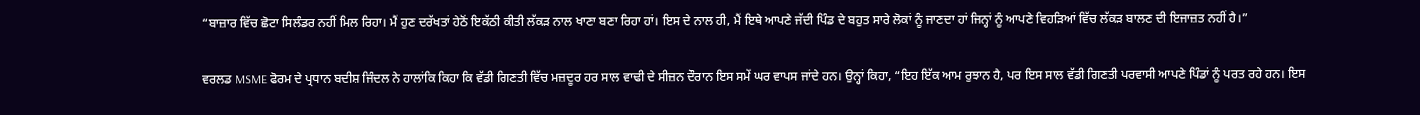“ਬਾਜ਼ਾਰ ਵਿੱਚ ਛੋਟਾ ਸਿਲੰਡਰ ਨਹੀਂ ਮਿਲ ਰਿਹਾ। ਮੈਂ ਹੁਣ ਦਰੱਖਤਾਂ ਹੇਠੋਂ ਇਕੱਠੀ ਕੀਤੀ ਲੱਕੜ ਨਾਲ ਖਾਣਾ ਬਣਾ ਰਿਹਾ ਹਾਂ। ਇਸ ਦੇ ਨਾਲ ਹੀ, ਮੈਂ ਇਥੇ ਆਪਣੇ ਜੱਦੀ ਪਿੰਡ ਦੇ ਬਹੁਤ ਸਾਰੇ ਲੋਕਾਂ ਨੂੰ ਜਾਣਦਾ ਹਾਂ ਜਿਨ੍ਹਾਂ ਨੂੰ ਆਪਣੇ ਵਿਹੜਿਆਂ ਵਿੱਚ ਲੱਕੜ ਬਾਲਣ ਦੀ ਇਜਾਜ਼ਤ ਨਹੀਂ ਹੈ।”

ਵਰਲਡ MSME ਫੋਰਮ ਦੇ ਪ੍ਰਧਾਨ ਬਦੀਸ਼ ਜਿੰਦਲ ਨੇ ਹਾਲਾਂਕਿ ਕਿਹਾ ਕਿ ਵੱਡੀ ਗਿਣਤੀ ਵਿੱਚ ਮਜ਼ਦੂਰ ਹਰ ਸਾਲ ਵਾਢੀ ਦੇ ਸੀਜ਼ਨ ਦੌਰਾਨ ਇਸ ਸਮੇਂ ਘਰ ਵਾਪਸ ਜਾਂਦੇ ਹਨ। ਉਨ੍ਹਾਂ ਕਿਹਾ, “ਇਹ ਇੱਕ ਆਮ ਰੁਝਾਨ ਹੈ, ਪਰ ਇਸ ਸਾਲ ਵੱਡੀ ਗਿਣਤੀ ਪਰਵਾਸੀ ਆਪਣੇ ਪਿੰਡਾਂ ਨੂੰ ਪਰਤ ਰਹੇ ਹਨ। ਇਸ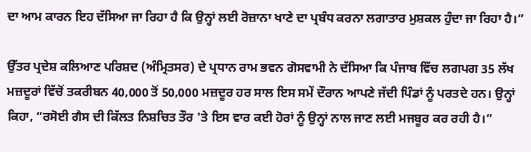ਦਾ ਆਮ ਕਾਰਨ ਇਹ ਦੱਸਿਆ ਜਾ ਰਿਹਾ ਹੈ ਕਿ ਉਨ੍ਹਾਂ ਲਈ ਰੋਜ਼ਾਨਾ ਖਾਣੇ ਦਾ ਪ੍ਰਬੰਧ ਕਰਨਾ ਲਗਾਤਾਰ ਮੁਸ਼ਕਲ ਹੁੰਦਾ ਜਾ ਰਿਹਾ ਹੈ।”

ਉੱਤਰ ਪ੍ਰਦੇਸ਼ ਕਲਿਆਣ ਪਰਿਸ਼ਦ (ਅੰਮ੍ਰਿਤਸਰ) ਦੇ ਪ੍ਰਧਾਨ ਰਾਮ ਭਵਨ ਗੋਸਵਾਮੀ ਨੇ ਦੱਸਿਆ ਕਿ ਪੰਜਾਬ ਵਿੱਚ ਲਗਪਗ 35 ਲੱਖ ਮਜ਼ਦੂਰਾਂ ਵਿੱਚੋਂ ਤਕਰੀਬਨ 40,000 ਤੋਂ 50,000 ਮਜ਼ਦੂਰ ਹਰ ਸਾਲ ਇਸ ਸਮੇਂ ਦੌਰਾਨ ਆਪਣੇ ਜੱਦੀ ਪਿੰਡਾਂ ਨੂੰ ਪਰਤਦੇ ਹਨ। ਉਨ੍ਹਾਂ ਕਿਹਾ, “ਰਸੋਈ ਗੈਸ ਦੀ ਕਿੱਲਤ ਨਿਸ਼ਚਿਤ ਤੌਰ 'ਤੇ ਇਸ ਵਾਰ ਕਈ ਹੋਰਾਂ ਨੂੰ ਉਨ੍ਹਾਂ ਨਾਲ ਜਾਣ ਲਈ ਮਜਬੂਰ ਕਰ ਰਹੀ ਹੈ।”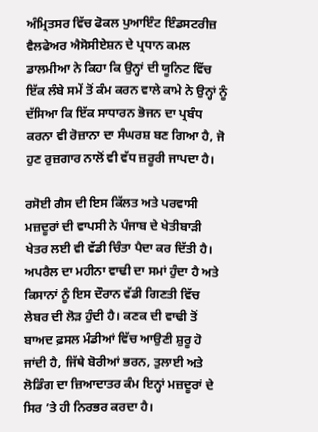ਅੰਮ੍ਰਿਤਸਰ ਵਿੱਚ ਫੋਕਲ ਪੁਆਇੰਟ ਇੰਡਸਟਰੀਜ਼ ਵੈਲਫੇਅਰ ਐਸੋਸੀਏਸ਼ਨ ਦੇ ਪ੍ਰਧਾਨ ਕਮਲ ਡਾਲਮੀਆ ਨੇ ਕਿਹਾ ਕਿ ਉਨ੍ਹਾਂ ਦੀ ਯੂਨਿਟ ਵਿੱਚ ਇੱਕ ਲੰਬੇ ਸਮੇਂ ਤੋਂ ਕੰਮ ਕਰਨ ਵਾਲੇ ਕਾਮੇ ਨੇ ਉਨ੍ਹਾਂ ਨੂੰ ਦੱਸਿਆ ਕਿ ਇੱਕ ਸਾਧਾਰਨ ਭੋਜਨ ਦਾ ਪ੍ਰਬੰਧ ਕਰਨਾ ਵੀ ਰੋਜ਼ਾਨਾ ਦਾ ਸੰਘਰਸ਼ ਬਣ ਗਿਆ ਹੈ, ਜੋ ਹੁਣ ਰੁਜ਼ਗਾਰ ਨਾਲੋਂ ਵੀ ਵੱਧ ਜ਼ਰੂਰੀ ਜਾਪਦਾ ਹੈ।

ਰਸੋਈ ਗੈਸ ਦੀ ਇਸ ਕਿੱਲਤ ਅਤੇ ਪਰਵਾਸੀ ਮਜ਼ਦੂਰਾਂ ਦੀ ਵਾਪਸੀ ਨੇ ਪੰਜਾਬ ਦੇ ਖੇਤੀਬਾੜੀ ਖੇਤਰ ਲਈ ਵੀ ਵੱਡੀ ਚਿੰਤਾ ਪੈਦਾ ਕਰ ਦਿੱਤੀ ਹੈ। ਅਪਰੈਲ ਦਾ ਮਹੀਨਾ ਵਾਢੀ ਦਾ ਸਮਾਂ ਹੁੰਦਾ ਹੈ ਅਤੇ ਕਿਸਾਨਾਂ ਨੂੰ ਇਸ ਦੌਰਾਨ ਵੱਡੀ ਗਿਣਤੀ ਵਿੱਚ ਲੇਬਰ ਦੀ ਲੋੜ ਹੁੰਦੀ ਹੈ। ਕਣਕ ਦੀ ਵਾਢੀ ਤੋਂ ਬਾਅਦ ਫ਼ਸਲ ਮੰਡੀਆਂ ਵਿੱਚ ਆਉਣੀ ਸ਼ੁਰੂ ਹੋ ਜਾਂਦੀ ਹੈ, ਜਿੱਥੇ ਬੋਰੀਆਂ ਭਰਨ, ਤੁਲਾਈ ਅਤੇ ਲੋਡਿੰਗ ਦਾ ਜ਼ਿਆਦਾਤਰ ਕੰਮ ਇਨ੍ਹਾਂ ਮਜ਼ਦੂਰਾਂ ਦੇ ਸਿਰ ’ਤੇ ਹੀ ਨਿਰਭਰ ਕਰਦਾ ਹੈ।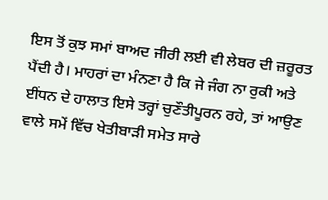ਇਸ ਤੋਂ ਕੁਝ ਸਮਾਂ ਬਾਅਦ ਜੀਰੀ ਲਈ ਵੀ ਲੇਬਰ ਦੀ ਜ਼ਰੂਰਤ ਪੈਂਦੀ ਹੈ। ਮਾਹਰਾਂ ਦਾ ਮੰਨਣਾ ਹੈ ਕਿ ਜੇ ਜੰਗ ਨਾ ਰੁਕੀ ਅਤੇ ਈਂਧਨ ਦੇ ਹਾਲਾਤ ਇਸੇ ਤਰ੍ਹਾਂ ਚੁਣੌਤੀਪੂਰਨ ਰਹੇ, ਤਾਂ ਆਉਣ ਵਾਲੇ ਸਮੇਂ ਵਿੱਚ ਖੇਤੀਬਾੜੀ ਸਮੇਤ ਸਾਰੇ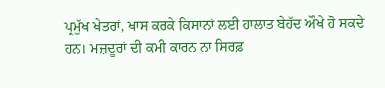ਪ੍ਰਮੁੱਖ ਖੇਤਰਾਂ, ਖਾਸ ਕਰਕੇ ਕਿਸਾਨਾਂ ਲਈ ਹਾਲਾਤ ਬੇਹੱਦ ਔਖੇ ਹੋ ਸਕਦੇ ਹਨ। ਮਜ਼ਦੂਰਾਂ ਦੀ ਕਮੀ ਕਾਰਨ ਨਾ ਸਿਰਫ਼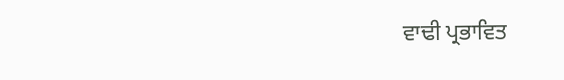ਵਾਢੀ ਪ੍ਰਭਾਵਿਤ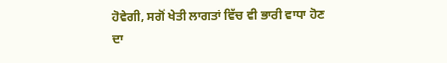ਹੋਵੇਗੀ, ਸਗੋਂ ਖੇਤੀ ਲਾਗਤਾਂ ਵਿੱਚ ਵੀ ਭਾਰੀ ਵਾਧਾ ਹੋਣ ਦਾ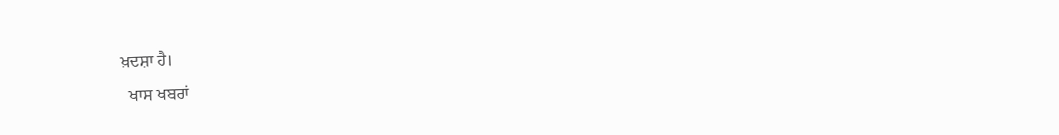ਖ਼ਦਸ਼ਾ ਹੈ।
  ਖਾਸ ਖਬਰਾਂ